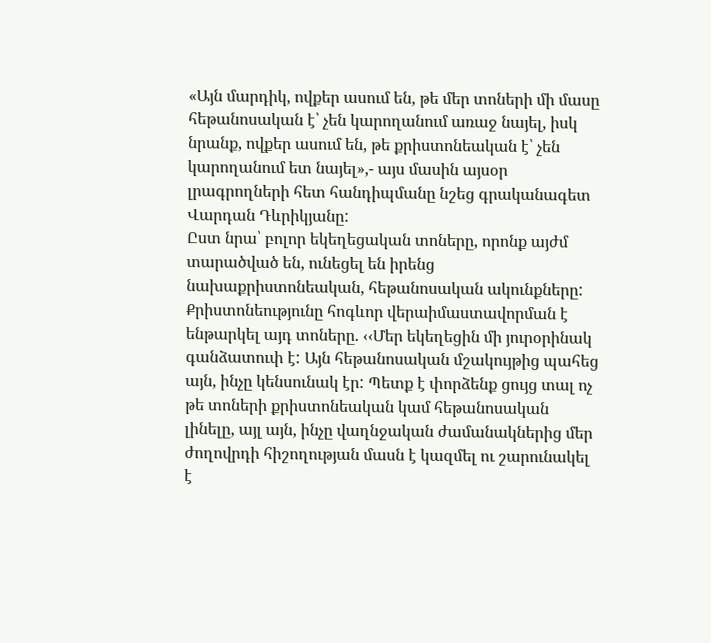«Այն մարդիկ, ովքեր ասում են, թե մեր տոների մի մասը հեթանոսական է՝ չեն կարողանում առաջ նայել, իսկ նրանք, ովքեր ասում են, թե քրիստոնեական է՝ չեն կարողանում ետ նայել»,- այս մասին այսօր լրագրողների հետ հանդիպմանը նշեց գրականագետ Վարդան Դևրիկյանը:
Ըստ նրա՝ բոլոր եկեղեցական տոները, որոնք այժմ տարածված են, ունեցել են իրենց նախաքրիստոնեական, հեթանոսական ակունքները: Քրիստոնեությունը հոգևոր վերաիմաստավորման է ենթարկել այդ տոները. ‹‹Մեր եկեղեցին մի յուրօրինակ գանձատուփ է: Այն հեթանոսական մշակույթից պահեց այն, ինչը կենսունակ էր: Պետք է փորձենք ցույց տալ ոչ թե տոների քրիստոնեական կամ հեթանոսական լինելը, այլ այն, ինչը վաղնջական ժամանակներից մեր ժողովրդի հիշողության մասն է կազմել ու շարունակել է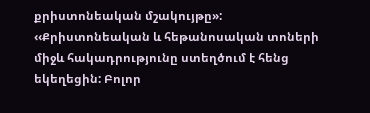քրիստոնեական մշակույթը»:
‹‹Քրիստոնեական և հեթանոսական տոների միջև հակադրությունը ստեղծում է հենց եկեղեցին: Բոլոր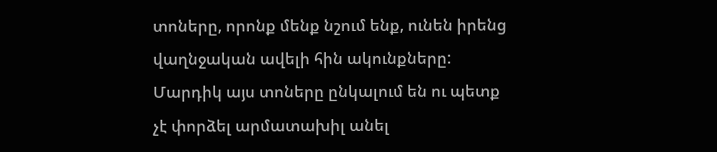տոները, որոնք մենք նշում ենք, ունեն իրենց վաղնջական ավելի հին ակունքները: Մարդիկ այս տոները ընկալում են ու պետք չէ փորձել արմատախիլ անել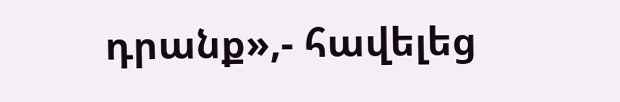դրանք»,- հավելեց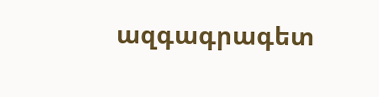ազգագրագետ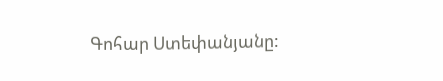Գոհար Ստեփանյանը: